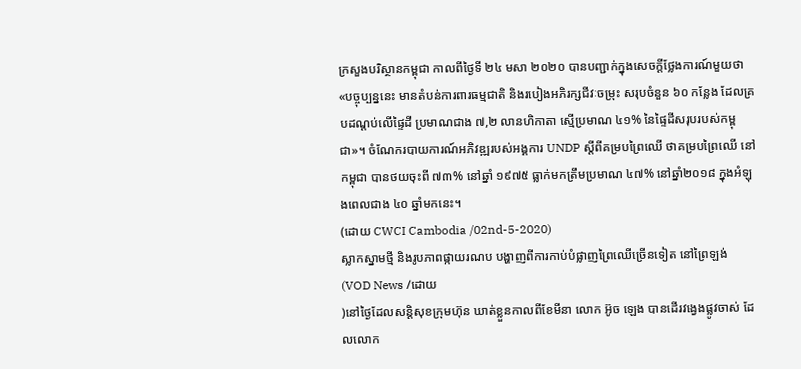ក្រសួងបរិស្ថានកម្ពុជា កាលពីថ្ងៃទី ២៤ មសា ២០២០ បានបញ្ជាក់ក្នុងសេចក្តីថ្លែងការណ៍មួយថា «បច្ចុប្បន្ននេះ មានតំបន់ការពារធម្មជាតិ និងរបៀងអភិរក្សជីវៈចម្រុះ សរុបចំនួន ៦០ កន្លែង ដែលគ្របដណ្តប់លើផ្ទៃដី ប្រមាណជាង ៧,២ លានហិកាតា ស្មើប្រមាណ ៤១% នៃផ្ទៃដីសរុបរបស់កម្ពុជា»។ ចំណែករបាយការណ៍អភិវឌ្ឍរបស់អង្គការ UNDP ស្តីពីគម្របព្រៃឈើ ថាគម្របព្រៃឈើ នៅកម្ពុជា បានថយចុះពី ៧៣% នៅឆ្នាំ ១៩៧៥ ធ្លាក់មកត្រឹមប្រមាណ ៤៧% នៅឆ្នាំ២០១៨ ក្នុងអំឡុងពេលជាង ៤០ ឆ្នាំមកនេះ។
(ដោយ CWCI Cambodia /02nd-5-2020)
ស្លាកស្នាមថ្មី និងរូបភាពផ្កាយរណប បង្ហាញពីការកាប់បំផ្លាញព្រៃឈើច្រើនទៀត នៅព្រៃឡង់
(VOD News /ដោយ
)នៅថ្ងៃដែលសន្តិសុខក្រុមហ៊ុន ឃាត់ខ្លួនកាលពីខែមីនា លោក អ៊ូច ឡេង បានដើរវង្វេងផ្លូវចាស់ ដែលលោក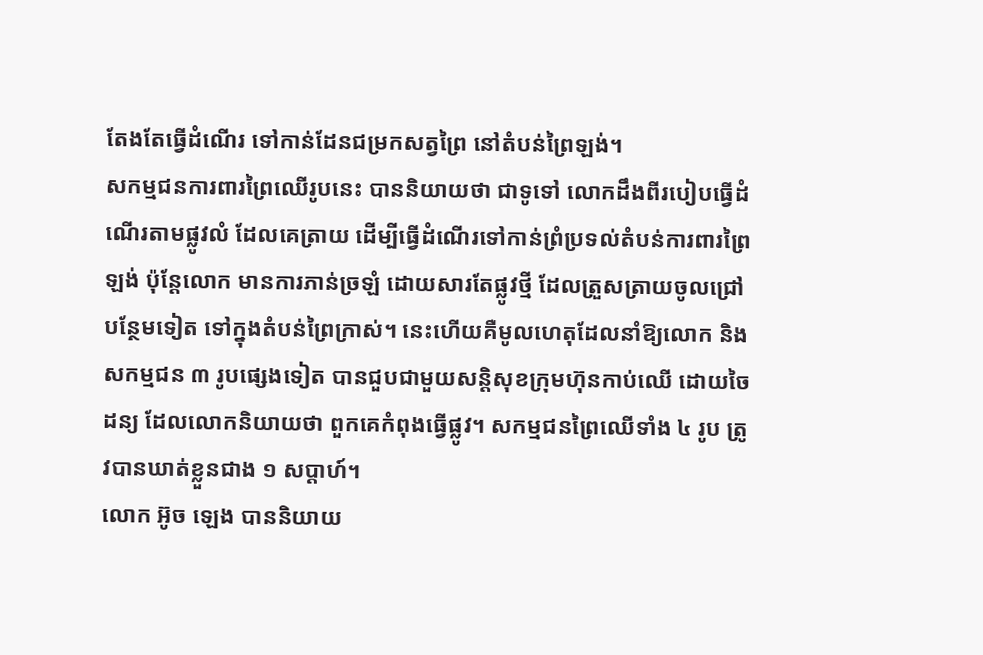តែងតែធ្វើដំណើរ ទៅកាន់ដែនជម្រកសត្វព្រៃ នៅតំបន់ព្រៃឡង់។
សកម្មជនការពារព្រៃឈើរូបនេះ បាននិយាយថា ជាទូទៅ លោកដឹងពីរបៀបធ្វើដំណើរតាមផ្លូវលំ ដែលគេត្រាយ ដើម្បីធ្វើដំណើរទៅកាន់ព្រំប្រទល់តំបន់ការពារព្រៃឡង់ ប៉ុន្តែលោក មានការភាន់ច្រឡំ ដោយសារតែផ្លូវថ្មី ដែលត្រួសត្រាយចូលជ្រៅបន្ថែមទៀត ទៅក្នុងតំបន់ព្រៃក្រាស់។ នេះហើយគឺមូលហេតុដែលនាំឱ្យលោក និងសកម្មជន ៣ រូបផ្សេងទៀត បានជួបជាមួយសន្តិសុខក្រុមហ៊ុនកាប់ឈើ ដោយចៃដន្យ ដែលលោកនិយាយថា ពួកគេកំពុងធ្វើផ្លូវ។ សកម្មជនព្រៃឈើទាំង ៤ រូប ត្រូវបានឃាត់ខ្លួនជាង ១ សប្តាហ៍។
លោក អ៊ូច ឡេង បាននិយាយ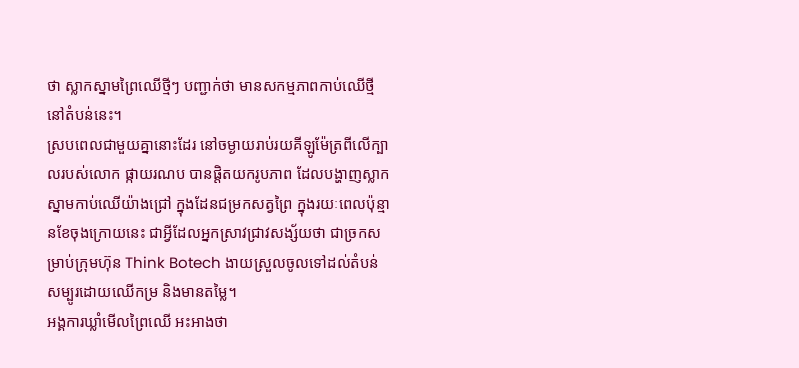ថា ស្លាកស្នាមព្រៃឈើថ្មីៗ បញ្ជាក់ថា មានសកម្មភាពកាប់ឈើថ្មី នៅតំបន់នេះ។
ស្របពេលជាមួយគ្នានោះដែរ នៅចម្ងាយរាប់រយគីឡូម៉ែត្រពីលើក្បាលរបស់លោក ផ្កាយរណប បានផ្តិតយករូបភាព ដែលបង្ហាញស្លាកស្នាមកាប់ឈើយ៉ាងជ្រៅ ក្នុងដែនជម្រកសត្វព្រៃ ក្នុងរយៈពេលប៉ុន្មានខែចុងក្រោយនេះ ជាអ្វីដែលអ្នកស្រាវជ្រាវសង្ស័យថា ជាច្រកសម្រាប់ក្រុមហ៊ុន Think Botech ងាយស្រួលចូលទៅដល់តំបន់សម្បូរដោយឈើកម្រ និងមានតម្លៃ។
អង្គការឃ្លាំមើលព្រៃឈើ អះអាងថា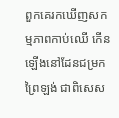ពួកគេរកឃើញសកម្មភាពកាប់ឈើ កើនឡើងនៅដែនជម្រកព្រៃឡង់ ជាពិសេស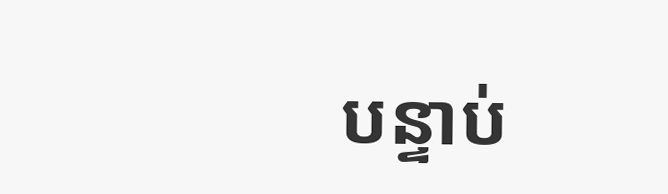បន្ទាប់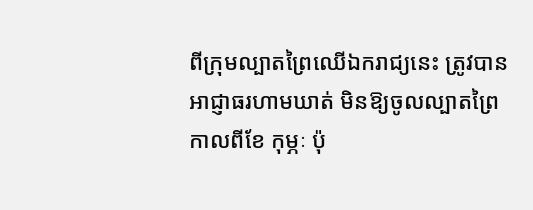ពីក្រុមល្បាតព្រៃឈើឯករាជ្យនេះ ត្រូវបានអាជ្ញាធរហាមឃាត់ មិនឱ្យចូលល្បាតព្រៃកាលពីខែ កុម្ភៈ ប៉ុ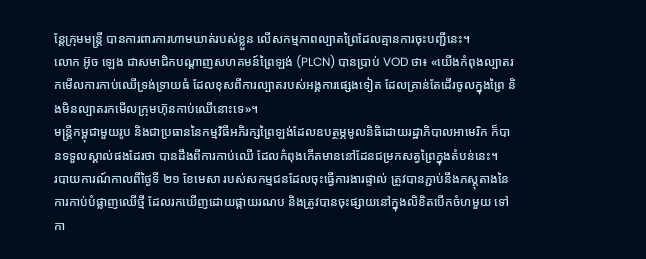ន្តែក្រុមមន្ត្រី បានការពារការហាមឃាត់របស់ខ្លួន លើសកម្មភាពល្បាតព្រៃដែលគ្មានការចុះបញ្ជីនេះ។
លោក អ៊ូច ឡេង ជាសមាជិកបណ្តាញសហគមន៍ព្រៃឡង់ (PLCN) បានប្រាប់ VOD ថា៖ «យើងកំពុងល្បាតរកមើលការកាប់ឈើទ្រង់ទ្រាយធំ ដែលខុសពីការល្បាតរបស់អង្គការផ្សេងទៀត ដែលគ្រាន់តែដើរចូលក្នុងព្រៃ និងមិនល្បាតរកមើលក្រុមហ៊ុនកាប់ឈើនោះទេ»។
មន្ត្រីកម្ពុជាមួយរូប និងជាប្រធាននៃកម្មវិធីអភិរក្សព្រៃឡង់ដែលឧបត្ថម្ភមូលនិធិដោយរដ្ឋាភិបាលអាមេរិក ក៏បានទទួលស្គាល់ផងដែរថា បានដឹងពីការកាប់ឈើ ដែលកំពុងកើតមាននៅដែនជម្រកសត្វព្រៃក្នុងតំបន់នេះ។
របាយការណ៍កាលពីថ្ងៃទី ២១ ខែមេសា របស់សកម្មជនដែលចុះធ្វើការងារផ្ទាល់ ត្រូវបានភ្ជាប់នឹងភស្តុតាងនៃការកាប់បំផ្លាញឈើថ្មី ដែលរកឃើញដោយផ្កាយរណប និងត្រូវបានចុះផ្សាយនៅក្នុងលិខិតបើកចំហមួយ ទៅកា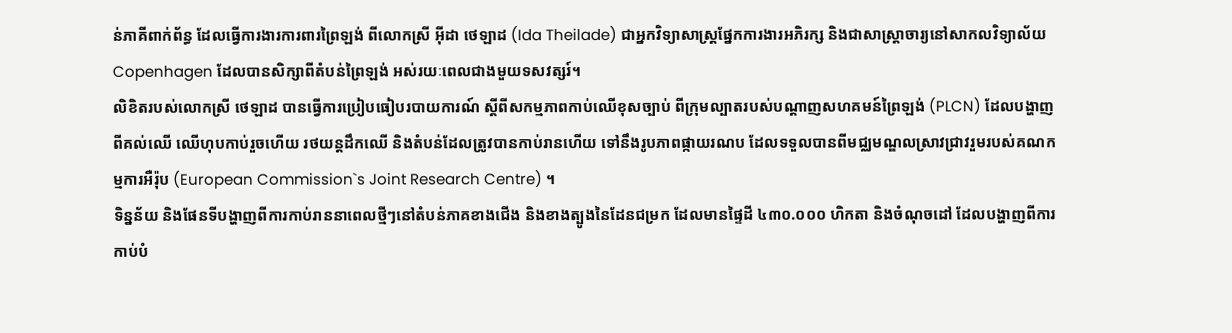ន់ភាគីពាក់ព័ន្ធ ដែលធ្វើការងារការពារព្រៃឡង់ ពីលោកស្រី អ៊ីដា ថេឡាដ (Ida Theilade) ជាអ្នកវិទ្យាសាស្ត្រផ្នែកការងារអភិរក្ស និងជាសាស្ត្រាចារ្យនៅសាកលវិទ្យាល័យ Copenhagen ដែលបានសិក្សាពីតំបន់ព្រៃឡង់ អស់រយៈពេលជាងមួយទសវត្សរ៍។
លិខិតរបស់លោកស្រី ថេឡាដ បានធ្វើការប្រៀបធៀបរបាយការណ៍ ស្តីពីសកម្មភាពកាប់ឈើខុសច្បាប់ ពីក្រុមល្បាតរបស់បណ្តាញសហគមន៍ព្រៃឡង់ (PLCN) ដែលបង្ហាញពីគល់ឈើ ឈើហុបកាប់រួចហើយ រថយន្តដឹកឈើ និងតំបន់ដែលត្រូវបានកាប់រានហើយ ទៅនឹងរូបភាពផ្កាយរណប ដែលទទួលបានពីមជ្ឈមណ្ឌលស្រាវជ្រាវរួមរបស់គណកម្មការអឺរ៉ុប (European Commission`s Joint Research Centre) ។
ទិន្នន័យ និងផែនទីបង្ហាញពីការកាប់រាននាពេលថ្មីៗនៅតំបន់ភាគខាងជើង និងខាងត្បូងនៃដែនជម្រក ដែលមានផ្ទៃដី ៤៣០.០០០ ហិកតា និងចំណុចដៅ ដែលបង្ហាញពីការកាប់បំ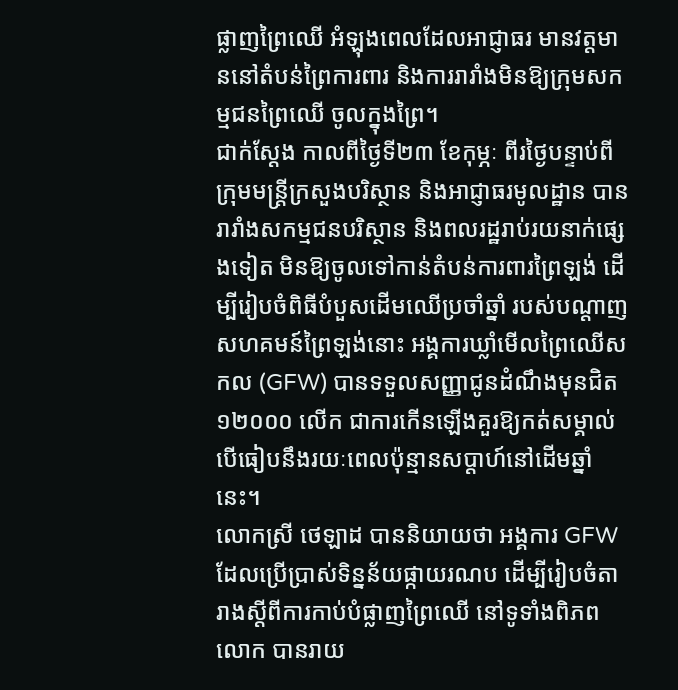ផ្លាញព្រៃឈើ អំឡុងពេលដែលអាជ្ញាធរ មានវត្តមាននៅតំបន់ព្រៃការពារ និងការរារាំងមិនឱ្យក្រុមសកម្មជនព្រៃឈើ ចូលក្នុងព្រៃ។
ជាក់ស្តែង កាលពីថ្ងៃទី២៣ ខែកុម្ភៈ ពីរថ្ងៃបន្ទាប់ពីក្រុមមន្ត្រីក្រសួងបរិស្ថាន និងអាជ្ញាធរមូលដ្ឋាន បានរារាំងសកម្មជនបរិស្ថាន និងពលរដ្ឋរាប់រយនាក់ផ្សេងទៀត មិនឱ្យចូលទៅកាន់តំបន់ការពារព្រៃឡង់ ដើម្បីរៀបចំពិធីបំបួសដើមឈើប្រចាំឆ្នាំ របស់បណ្តាញសហគមន៍ព្រៃឡង់នោះ អង្គការឃ្លាំមើលព្រៃឈើសកល (GFW) បានទទួលសញ្ញាជូនដំណឹងមុនជិត ១២០០០ លើក ជាការកើនឡើងគួរឱ្យកត់សម្គាល់ បើធៀបនឹងរយៈពេលប៉ុន្មានសប្តាហ៍នៅដើមឆ្នាំនេះ។
លោកស្រី ថេឡាដ បាននិយាយថា អង្គការ GFW ដែលប្រើប្រាស់ទិន្នន័យផ្កាយរណប ដើម្បីរៀបចំតារាងស្តីពីការកាប់បំផ្លាញព្រៃឈើ នៅទូទាំងពិភពលោក បានរាយ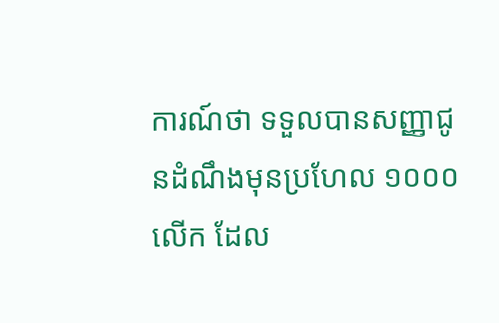ការណ៍ថា ទទួលបានសញ្ញាជូនដំណឹងមុនប្រហែល ១០០០ លើក ដែល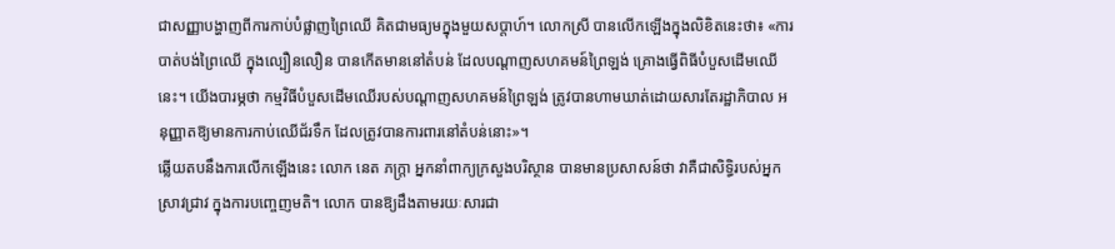ជាសញ្ញាបង្ហាញពីការកាប់បំផ្លាញព្រៃឈើ គិតជាមធ្យមក្នុងមួយសប្តាហ៍។ លោកស្រី បានលើកឡើងក្នុងលិខិតនេះថា៖ «ការបាត់បង់ព្រៃឈើ ក្នុងល្បឿនលឿន បានកើតមាននៅតំបន់ ដែលបណ្តាញសហគមន៍ព្រៃឡង់ គ្រោងធ្វើពិធីបំបួសដើមឈើនេះ។ យើងបារម្ភថា កម្មវិធីបំបួសដើមឈើរបស់បណ្តាញសហគមន៍ព្រៃឡង់ ត្រូវបានហាមឃាត់ដោយសារតែរដ្ឋាភិបាល អនុញ្ញាតឱ្យមានការកាប់ឈើជ័រទឹក ដែលត្រូវបានការពារនៅតំបន់នោះ»។
ឆ្លើយតបនឹងការលើកឡើងនេះ លោក នេត ភក្រ្តា អ្នកនាំពាក្យក្រសួងបរិស្ថាន បានមានប្រសាសន៍ថា វាគឺជាសិទ្ធិរបស់អ្នកស្រាវជ្រាវ ក្នុងការបញ្ចេញមតិ។ លោក បានឱ្យដឹងតាមរយៈសារជា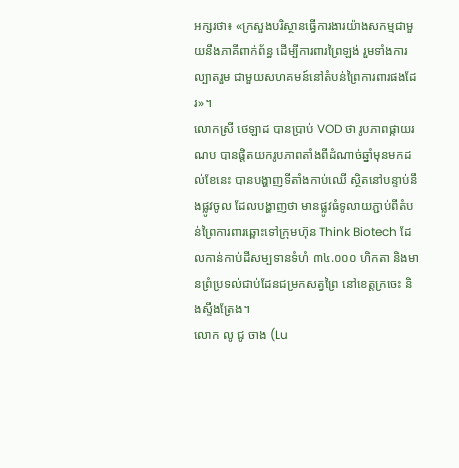អក្សរថា៖ «ក្រសួងបរិស្ថានធ្វើការងារយ៉ាងសកម្មជាមួយនឹងភាគីពាក់ព័ន្ធ ដើម្បីការពារព្រៃឡង់ រួមទាំងការល្បាតរួម ជាមួយសហគមន៍នៅតំបន់ព្រៃការពារផងដែរ»។
លោកស្រី ថេឡាដ បានប្រាប់ VOD ថា រូបភាពផ្កាយរណប បានផ្តិតយករូបភាពតាំងពីដំណាច់ឆ្នាំមុនមកដល់ខែនេះ បានបង្ហាញទីតាំងកាប់ឈើ ស្ថិតនៅបន្ទាប់នឹងផ្លូវចូល ដែលបង្ហាញថា មានផ្លូវធំទូលាយភ្ជាប់ពីតំបន់ព្រៃការពារឆ្ពោះទៅក្រុមហ៊ុន Think Biotech ដែលកាន់កាប់ដីសម្បទានទំហំ ៣៤.០០០ ហិកតា និងមានព្រំប្រទល់ជាប់ដែនជម្រកសត្វព្រៃ នៅខេត្តក្រចេះ និងស្ទឹងត្រែង។
លោក លូ ជូ ចាង (Lu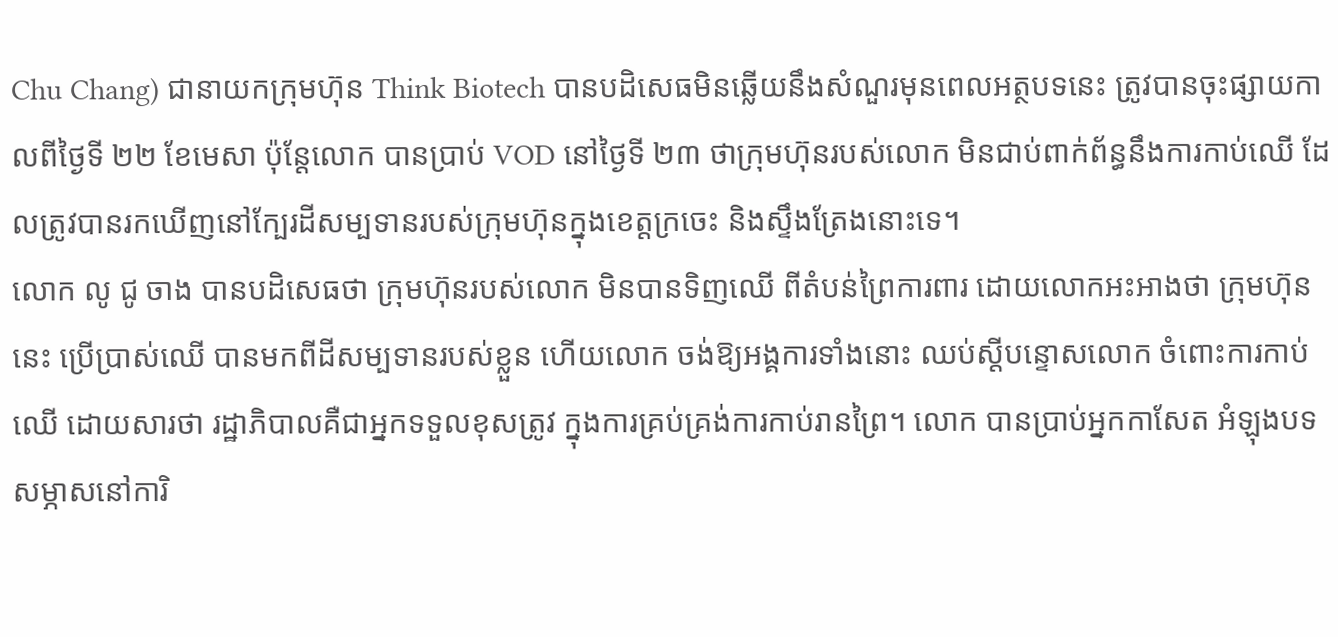Chu Chang) ជានាយកក្រុមហ៊ុន Think Biotech បានបដិសេធមិនឆ្លើយនឹងសំណួរមុនពេលអត្ថបទនេះ ត្រូវបានចុះផ្សាយកាលពីថ្ងៃទី ២២ ខែមេសា ប៉ុន្តែលោក បានប្រាប់ VOD នៅថ្ងៃទី ២៣ ថាក្រុមហ៊ុនរបស់លោក មិនជាប់ពាក់ព័ន្ធនឹងការកាប់ឈើ ដែលត្រូវបានរកឃើញនៅក្បែរដីសម្បទានរបស់ក្រុមហ៊ុនក្នុងខេត្តក្រចេះ និងស្ទឹងត្រែងនោះទេ។
លោក លូ ជូ ចាង បានបដិសេធថា ក្រុមហ៊ុនរបស់លោក មិនបានទិញឈើ ពីតំបន់ព្រៃការពារ ដោយលោកអះអាងថា ក្រុមហ៊ុននេះ ប្រើប្រាស់ឈើ បានមកពីដីសម្បទានរបស់ខ្លួន ហើយលោក ចង់ឱ្យអង្គការទាំងនោះ ឈប់ស្តីបន្ទោសលោក ចំពោះការកាប់ឈើ ដោយសារថា រដ្ឋាភិបាលគឺជាអ្នកទទួលខុសត្រូវ ក្នុងការគ្រប់គ្រង់ការកាប់រានព្រៃ។ លោក បានប្រាប់អ្នកកាសែត អំឡុងបទសម្ភាសនៅការិ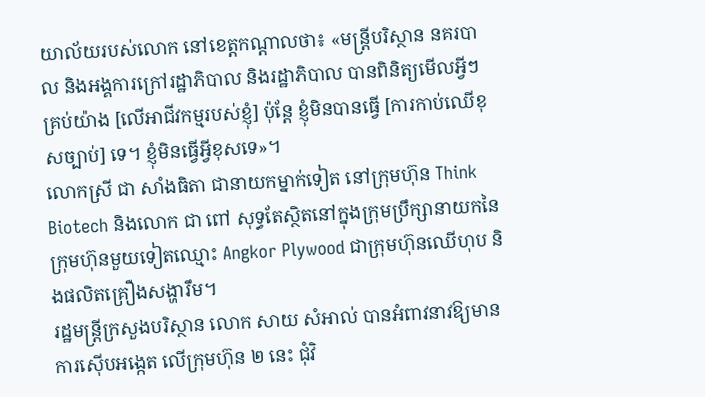យាល័យរបស់លោក នៅខេត្តកណ្តាលថា៖ «មន្ត្រីបរិស្ថាន នគរបាល និងអង្គការក្រៅរដ្ឋាភិបាល និងរដ្ឋាភិបាល បានពិនិត្យមើលអ្វីៗគ្រប់យ៉ាង [លើអាជីវកម្មរបស់ខ្ញុំ] ប៉ុន្តែ ខ្ញុំមិនបានធ្វើ [ការកាប់ឈើខុសច្បាប់] ទេ។ ខ្ញុំមិនធ្វើអ្វីខុសទេ»។
លោកស្រី ជា សាំងធិតា ជានាយកម្នាក់ទៀត នៅក្រុមហ៊ុន Think Biotech និងលោក ជា ពៅ សុទ្ធតែស្ថិតនៅក្នុងក្រុមប្រឹក្សានាយកនៃ ក្រុមហ៊ុនមួយទៀតឈ្មោះ Angkor Plywood ជាក្រុមហ៊ុនឈើហុប និងផលិតគ្រឿងសង្ហារឹម។
រដ្ឋមន្ត្រីក្រសួងបរិស្ថាន លោក សាយ សំអាល់ បានអំពាវនាវឱ្យមានការស៊ើបអង្កេត លើក្រុមហ៊ុន ២ នេះ ជុំវិ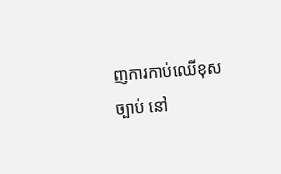ញការកាប់ឈើខុសច្បាប់ នៅ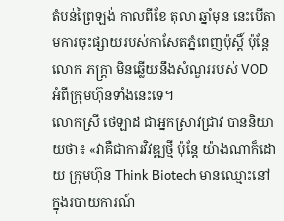តំបន់ព្រៃឡង់ កាលពីខែ តុលា ឆ្នាំមុន នេះបើតាមការចុះផ្សាយរបស់កាសែតភ្នំពេញប៉ុស្តិ៍ ប៉ុន្តែលោក ភក្ត្រា មិនឆ្លើយនឹងសំណួររបស់ VOD អំពីក្រុមហ៊ុនទាំងនេះទេ។
លោកស្រី ថេឡាដ ជាអ្នកស្រាវជ្រាវ បាននិយាយថា៖ «វាគឺជាការវិវឌ្ឍថ្មី ប៉ុន្តែ យ៉ាងណាក៏ដោយ ក្រុមហ៊ុន Think Biotech មានឈ្មោះនៅក្នុងរបាយការណ៍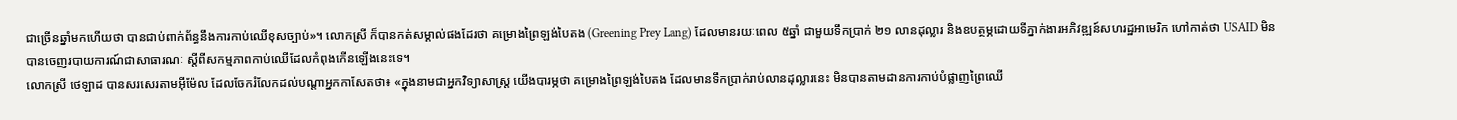ជាច្រើនឆ្នាំមកហើយថា បានជាប់ពាក់ព័ន្ធនឹងការកាប់ឈើខុសច្បាប់»។ លោកស្រី ក៏បានកត់សម្គាល់ផងដែរថា គម្រោងព្រៃឡង់បៃតង (Greening Prey Lang) ដែលមានរយៈពេល ៥ឆ្នាំ ជាមួយទឹកប្រាក់ ២១ លានដុល្លារ និងឧបត្ថម្ភដោយទីភ្នាក់ងារអភិវឌ្ឍន៍សហរដ្ឋអាមេរិក ហៅកាត់ថា USAID មិនបានចេញរបាយការណ៍ជាសាធារណៈ ស្តីពីសកម្មភាពកាប់ឈើដែលកំពុងកើនឡើងនេះទេ។
លោកស្រី ថេឡាដ បានសរសេរតាមអ៊ីម៉ែល ដែលចែករំលែកដល់បណ្តាអ្នកកាសែតថា៖ «ក្នុងនាមជាអ្នកវិទ្យាសាស្ត្រ យើងបារម្ភថា គម្រោងព្រៃឡង់បៃតង ដែលមានទឹកប្រាក់រាប់លានដុល្លារនេះ មិនបានតាមដានការកាប់បំផ្លាញព្រៃឈើ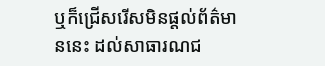ឬក៏ជ្រើសរើសមិនផ្តល់ព័ត៌មាននេះ ដល់សាធារណជ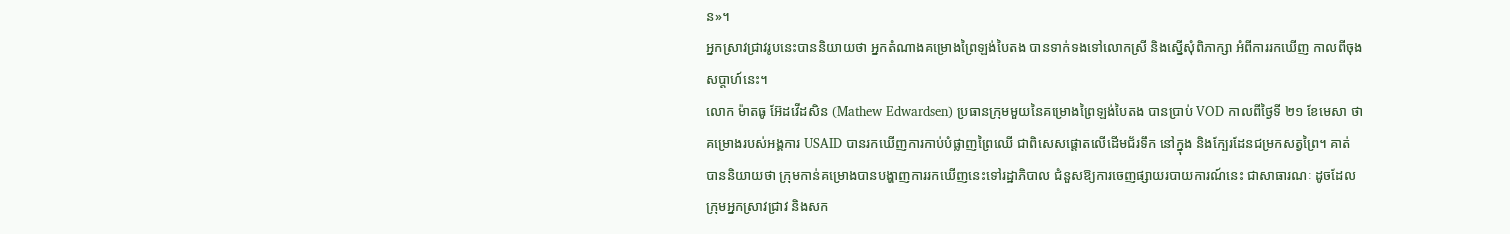ន»។
អ្នកស្រាវជ្រាវរូបនេះបាននិយាយថា អ្នកតំណាងគម្រោងព្រៃឡង់បៃតង បានទាក់ទងទៅលោកស្រី និងស្នើសុំពិភាក្សា អំពីការរកឃើញ កាលពីចុងសប្តាហ៍នេះ។
លោក ម៉ាតធូ អ៊ែដវើដសិន (Mathew Edwardsen) ប្រធានក្រុមមួយនៃគម្រោងព្រៃឡង់បៃតង បានប្រាប់ VOD កាលពីថ្ងៃទី ២១ ខែមេសា ថាគម្រោងរបស់អង្គការ USAID បានរកឃើញការកាប់បំផ្លាញព្រៃឈើ ជាពិសេសផ្តោតលើដើមជ័រទឹក នៅក្នុង និងក្បែរដែនជម្រកសត្វព្រៃ។ គាត់ បាននិយាយថា ក្រុមកាន់គម្រោងបានបង្ហាញការរកឃើញនេះទៅរដ្ឋាភិបាល ជំនួសឱ្យការចេញផ្សាយរបាយការណ៍នេះ ជាសាធារណៈ ដូចដែលក្រុមអ្នកស្រាវជ្រាវ និងសក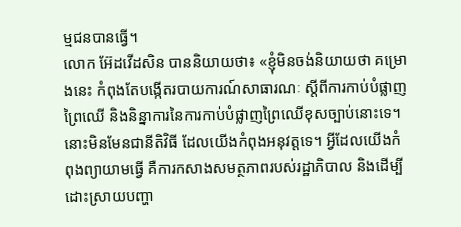ម្មជនបានធ្វើ។
លោក អ៊ែដវើដសិន បាននិយាយថា៖ «ខ្ញុំមិនចង់និយាយថា គម្រោងនេះ កំពុងតែបង្កើតរបាយការណ៍សាធារណៈ ស្តីពីការកាប់បំផ្លាញព្រៃឈើ និងនិន្នាការនៃការកាប់បំផ្លាញព្រៃឈើខុសច្បាប់នោះទេ។ នោះមិនមែនជានីតិវិធី ដែលយើងកំពុងអនុវត្តទេ។ អ្វីដែលយើងកំពុងព្យាយាមធ្វើ គឺការកសាងសមត្ថភាពរបស់រដ្ឋាភិបាល និងដើម្បីដោះស្រាយបញ្ហា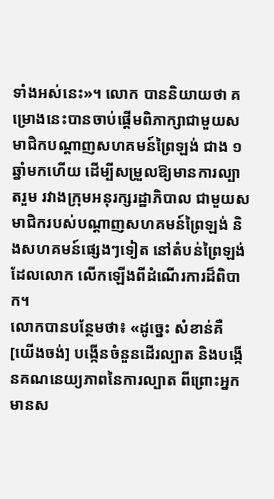ទាំងអស់នេះ»។ លោក បាននិយាយថា គម្រោងនេះបានចាប់ផ្តើមពិភាក្សាជាមួយសមាជិកបណ្តាញសហគមន៍ព្រៃឡង់ ជាង ១ ឆ្នាំមកហើយ ដើម្បីសម្រួលឱ្យមានការល្បាតរួម រវាងក្រុមអនុរក្សរដ្ឋាភិបាល ជាមួយសមាជិករបស់បណ្តាញសហគមន៍ព្រៃឡង់ និងសហគមន៍ផ្សេងៗទៀត នៅតំបន់ព្រៃឡង់ ដែលលោក លើកឡើងពីដំណើរការដ៏ពិបាក។
លោកបានបន្ថែមថា៖ «ដូច្នេះ សំខាន់គឺ [យើងចង់] បង្កើនចំនួនដើរល្បាត និងបង្កើនគណនេយ្យភាពនៃការល្បាត ពីព្រោះអ្នកមានស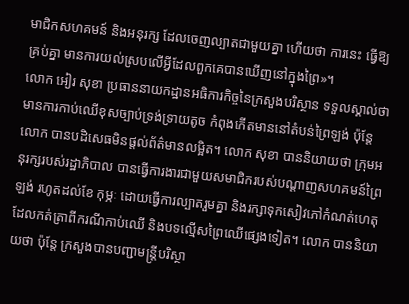មាជិកសហគមន៍ និងអនុរក្ស ដែលចេញល្បាតជាមួយគ្នា ហើយថា ការនេះ ធ្វើឱ្យគ្រប់គ្នា មានការយល់ស្របលើអ្វីដែលពួកគេបានឃើញនៅក្នុងព្រៃ»។
លោក អៀរ សុខា ប្រធាននាយកដ្ឋានអធិការកិច្ចនៃក្រសួងបរិស្ថាន ទទួលស្គាល់ថា មានការកាប់ឈើខុសច្បាប់ទ្រង់ទ្រាយតូច កំពុងកើតមាននៅតំបន់ព្រៃឡង់ ប៉ុន្តែ លោក បានបដិសេធមិនផ្តល់ព័ត៌មានលម្អិត។ លោក សុខា បាននិយាយថា ក្រុមអនុរក្សរបស់រដ្ឋាភិបាល បានធ្វើការងារជាមួយសមាជិករបស់បណ្តាញសហគមន៍ព្រៃឡង់ រហូតដល់ខែ កុម្ភៈ ដោយធ្វើការល្បាតរួមគ្នា និងរក្សាទុកសៀវភៅកំណត់ហេតុ ដែលកត់ត្រាពីករណីកាប់ឈើ និងបទល្មើសព្រៃឈើផ្សេងទៀត។ លោក បាននិយាយថា ប៉ុន្តែ ក្រសួងបានបញ្ជាមន្ត្រីបរិស្ថា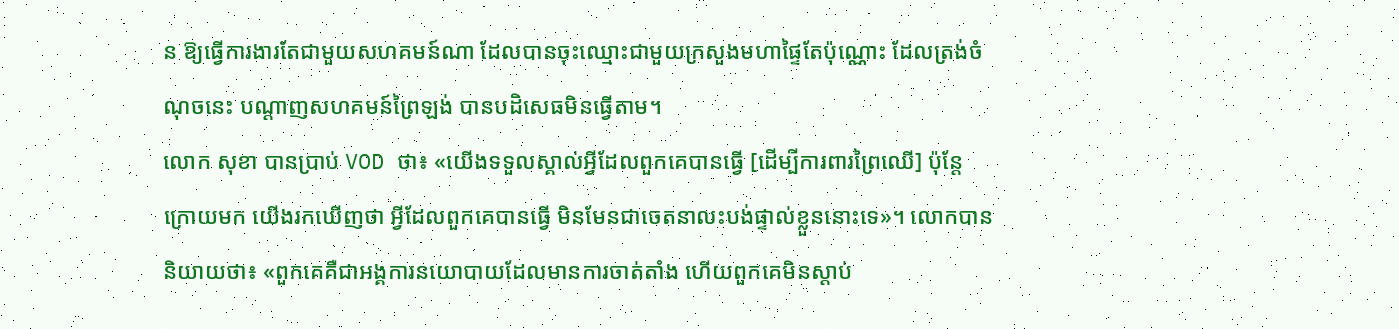ន ឱ្យធ្វើការងារតែជាមួយសហគមន៍ណា ដែលបានចុះឈ្មោះជាមួយក្រសួងមហាផ្ទៃតែប៉ុណ្ណោះ ដែលត្រង់ចំណុចនេះ បណ្តាញសហគមន៍ព្រៃឡង់ បានបដិសេធមិនធ្វើតាម។
លោក សុខា បានប្រាប់ VOD ថា៖ «យើងទទួលស្គាល់អ្វីដែលពួកគេបានធ្វើ [ដើម្បីការពារព្រៃឈើ] ប៉ុន្តែ ក្រោយមក យើងរកឃើញថា អ្វីដែលពួកគេបានធ្វើ មិនមែនជាចេតនាលះបង់ផ្ទាល់ខ្លួននោះទេ»។ លោកបាននិយាយថា៖ «ពួកគេគឺជាអង្គការនយោបាយដែលមានការចាត់តាំង ហើយពួកគេមិនស្តាប់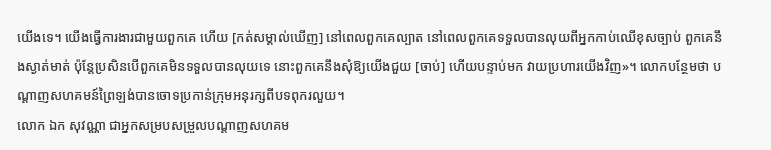យើងទេ។ យើងធ្វើការងារជាមួយពួកគេ ហើយ [កត់សម្គាល់ឃើញ] នៅពេលពួកគេល្បាត នៅពេលពួកគេទទួលបានលុយពីអ្នកកាប់ឈើខុសច្បាប់ ពួកគេនឹងស្ងាត់មាត់ ប៉ុន្តែប្រសិនបើពួកគេមិនទទួលបានលុយទេ នោះពួកគេនឹងសុំឱ្យយើងជួយ [ចាប់] ហើយបន្ទាប់មក វាយប្រហារយើងវិញ»។ លោកបន្ថែមថា បណ្តាញសហគមន៍ព្រៃឡង់បានចោទប្រកាន់ក្រុមអនុរក្សពីបទពុករលួយ។
លោក ឯក សុវណ្ណា ជាអ្នកសម្របសម្រួលបណ្តាញសហគម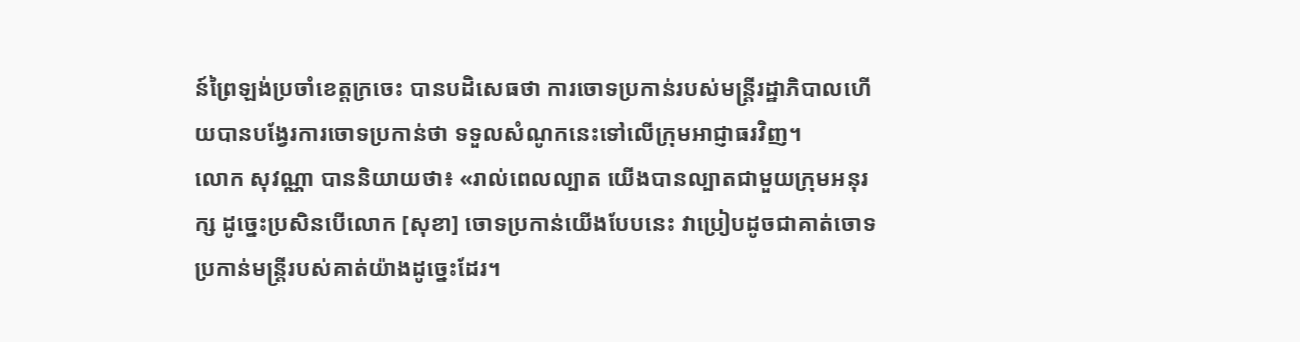ន៍ព្រៃឡង់ប្រចាំខេត្តក្រចេះ បានបដិសេធថា ការចោទប្រកាន់របស់មន្ត្រីរដ្ឋាភិបាលហើយបានបង្វែរការចោទប្រកាន់ថា ទទួលសំណូកនេះទៅលើក្រុមអាជ្ញាធរវិញ។
លោក សុវណ្ណា បាននិយាយថា៖ «រាល់ពេលល្បាត យើងបានល្បាតជាមួយក្រុមអនុរក្ស ដូច្នេះប្រសិនបើលោក [សុខា] ចោទប្រកាន់យើងបែបនេះ វាប្រៀបដូចជាគាត់ចោទប្រកាន់មន្ត្រីរបស់គាត់យ៉ាងដូច្នេះដែរ។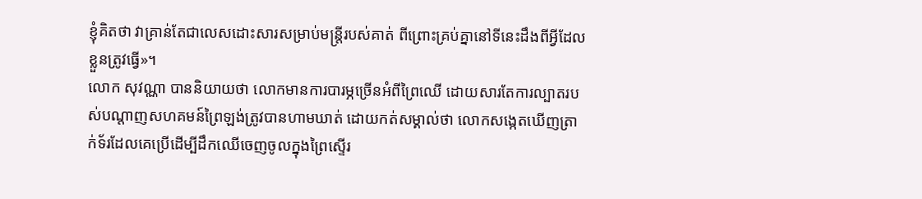ខ្ញុំគិតថា វាគ្រាន់តែជាលេសដោះសារសម្រាប់មន្ត្រីរបស់គាត់ ពីព្រោះគ្រប់គ្នានៅទីនេះដឹងពីអ្វីដែលខ្លួនត្រូវធ្វើ»។
លោក សុវណ្ណា បាននិយាយថា លោកមានការបារម្ភច្រើនអំពីព្រៃឈើ ដោយសារតែការល្បាតរបស់បណ្តាញសហគមន៍ព្រៃឡង់ត្រូវបានហាមឃាត់ ដោយកត់សម្គាល់ថា លោកសង្កេតឃើញត្រាក់ទ័រដែលគេប្រើដើម្បីដឹកឈើចេញចូលក្នុងព្រៃស្ទើរ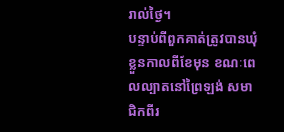រាល់ថ្ងៃ។
បន្ទាប់ពីពួកគាត់ត្រូវបានឃុំខ្លួនកាលពីខែមុន ខណៈពេលល្បាតនៅព្រៃឡង់ សមាជិកពីរ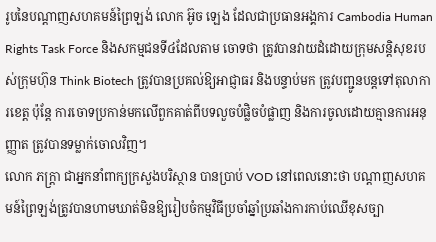រូបនៃបណ្តាញសហគមន៍ព្រៃឡង់ លោក អ៊ូច ឡេង ដែលជាប្រធានអង្គការ Cambodia Human Rights Task Force និងសកម្មជនទី៤ដែលតាម ចោទថា ត្រូវបានវាយដំដោយក្រុមសន្តិសុខរបស់ក្រុមហ៊ុន Think Biotech ត្រូវបានប្រគល់ឱ្យអាជ្ញាធរ និងបន្ទាប់មក ត្រូវបញ្ជូនបន្តទៅតុលាការខេត្ត ប៉ុន្តែ ការចោទប្រកាន់មកលើពួកគាត់ពីបទលួចបំផ្លិចបំផ្លាញ និងការចូលដោយគ្មានការអនុញ្ញាត ត្រូវបានទម្លាក់ចោលវិញ។
លោក ភក្ត្រា ជាអ្នកនាំពាក្យក្រសួងបរិស្ថាន បានប្រាប់ VOD នៅពេលនោះថា បណ្តាញសហគមន៍ព្រៃឡង់ត្រូវបានហាមឃាត់មិនឱ្យរៀបចំកម្មវិធីប្រចាំឆ្នាំប្រឆាំងការកាប់ឈើខុសច្បា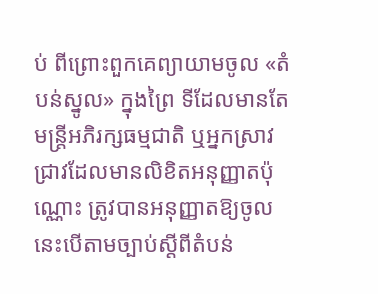ប់ ពីព្រោះពួកគេព្យាយាមចូល «តំបន់ស្នូល» ក្នុងព្រៃ ទីដែលមានតែមន្ត្រីអភិរក្សធម្មជាតិ ឬអ្នកស្រាវជ្រាវដែលមានលិខិតអនុញ្ញាតប៉ុណ្ណោះ ត្រូវបានអនុញ្ញាតឱ្យចូល នេះបើតាមច្បាប់ស្តីពីតំបន់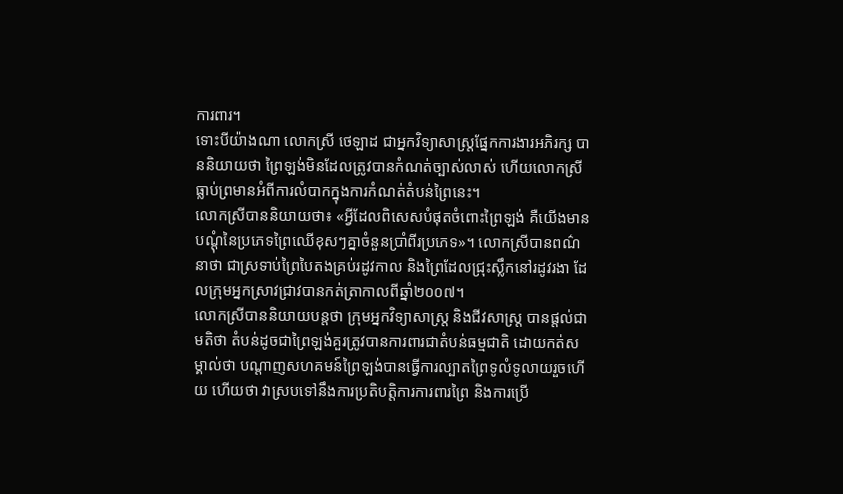ការពារ។
ទោះបីយ៉ាងណា លោកស្រី ថេឡាដ ជាអ្នកវិទ្យាសាស្ត្រផ្នែកការងារអភិរក្ស បាននិយាយថា ព្រៃឡង់មិនដែលត្រូវបានកំណត់ច្បាស់លាស់ ហើយលោកស្រីធ្លាប់ព្រមានអំពីការលំបាកក្នុងការកំណត់តំបន់ព្រៃនេះ។
លោកស្រីបាននិយាយថា៖ «អ្វីដែលពិសេសបំផុតចំពោះព្រៃឡង់ គឺយើងមានបណ្តុំនៃប្រភេទព្រៃឈើខុសៗគ្នាចំនួនប្រាំពីរប្រភេទ»។ លោកស្រីបានពណ៌នាថា ជាស្រទាប់ព្រៃបៃតងគ្រប់រដូវកាល និងព្រៃដែលជ្រុះស្លឹកនៅរដូវរងា ដែលក្រុមអ្នកស្រាវជ្រាវបានកត់ត្រាកាលពីឆ្នាំ២០០៧។
លោកស្រីបាននិយាយបន្តថា ក្រុមអ្នកវិទ្យាសាស្ត្រ និងជីវសាស្ត្រ បានផ្តល់ជាមតិថា តំបន់ដូចជាព្រៃឡង់គួរត្រូវបានការពារជាតំបន់ធម្មជាតិ ដោយកត់សម្គាល់ថា បណ្តាញសហគមន៍ព្រៃឡង់បានធ្វើការល្បាតព្រៃទូលំទូលាយរួចហើយ ហើយថា វាស្របទៅនឹងការប្រតិបត្តិការការពារព្រៃ និងការប្រើ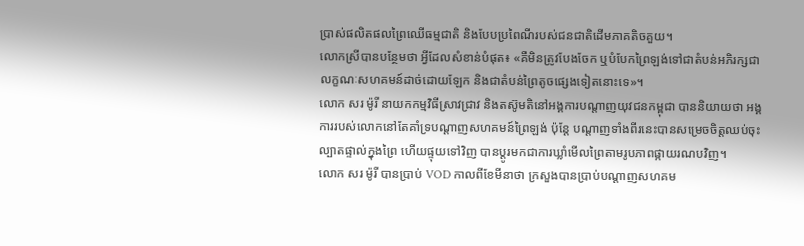ប្រាស់ផលិតផលព្រៃឈើធម្មជាតិ និងបែបប្រពៃណីរបស់ជនជាតិដើមភាគតិចគួយ។
លោកស្រីបានបន្ថែមថា អ្វីដែលសំខាន់បំផុត៖ «គឺមិនត្រូវបែងចែក ឬបំបែកព្រៃឡង់ទៅជាតំបន់អភិរក្សជាលក្ខណៈសហគមន៍ដាច់ដោយឡែក និងជាតំបន់ព្រៃតូចផ្សេងទៀតនោះទេ»។
លោក សរ ម៉ូរី នាយកកម្មវិធីស្រាវជ្រាវ និងតស៊ូមតិនៅអង្គការបណ្តាញយុវជនកម្ពុជា បាននិយាយថា អង្គការរបស់លោកនៅតែគាំទ្របណ្តាញសហគមន៍ព្រៃឡង់ ប៉ុន្តែ បណ្តាញទាំងពីរនេះបានសម្រេចចិត្តឈប់ចុះល្បាតផ្ទាល់ក្នុងព្រៃ ហើយផ្ទុយទៅវិញ បានប្តូរមកជាការឃ្លាំមើលព្រៃតាមរូបភាពផ្កាយរណបវិញ។
លោក សរ ម៉ូរី បានប្រាប់ VOD កាលពីខែមីនាថា ក្រសួងបានប្រាប់បណ្តាញសហគម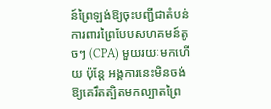ន៍ព្រៃឡង់ឱ្យចុះបញ្ជីជាតំបន់ការពារព្រៃបែបសហគមន៍តូចៗ (CPA) មួយរយៈមកហើយ ប៉ុន្តែ អង្គការនេះមិនចង់ឱ្យគេរឹតត្បិតមកល្បាតព្រៃ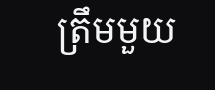ត្រឹមមួយ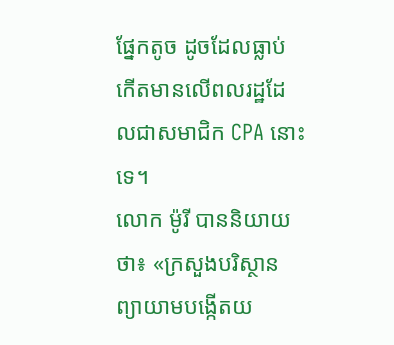ផ្នែកតូច ដូចដែលធ្លាប់កើតមានលើពលរដ្ឋដែលជាសមាជិក CPA នោះទេ។
លោក ម៉ូរី បាននិយាយថា៖ «ក្រសួងបរិស្ថានព្យាយាមបង្កើតយ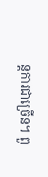ន្តការជាច្រើន។ ពួ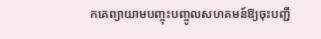កគេព្យាយាមបញ្ចុះបញ្ចូលសហគមន៍ឱ្យចុះបញ្ជី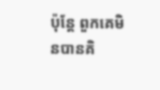ប៉ុន្តែ ពួកគេមិនបានគិ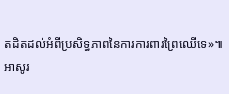តដិតដល់អំពីប្រសិទ្ធភាពនៃការការពារព្រៃឈើទេ»៕
អាសូរ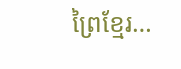ព្រៃខ្មែរ…